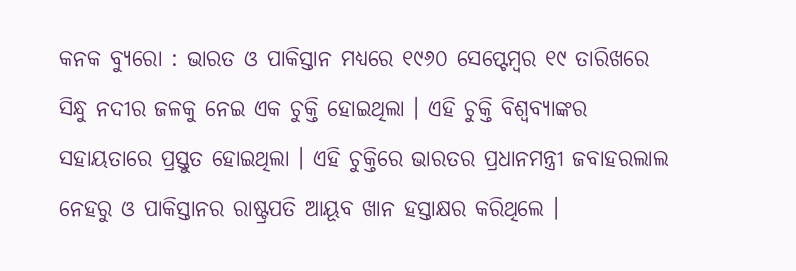କନକ ବ୍ୟୁରୋ : ଭାରତ ଓ ପାକିସ୍ତାନ ମଧ୍ୟରେ ୧୯୬୦ ସେପ୍ଟେମ୍ବର ୧୯ ତାରିଖରେ ସିନ୍ଧୁ ନଦୀର ଜଳକୁ ନେଇ ଏକ ଚୁକ୍ତି ହୋଇଥିଲା । ଏହି ଚୁକ୍ତି ବିଶ୍ୱବ୍ୟାଙ୍କର ସହାୟତାରେ ପ୍ରସ୍ତୁତ ହୋଇଥିଲା । ଏହି ଚୁକ୍ତିରେ ଭାରତର ପ୍ରଧାନମନ୍ତ୍ରୀ ଜବାହରଲାଲ ନେହରୁ ଓ ପାକିସ୍ତାନର ରାଷ୍ଟ୍ରପତି ଆୟୂବ ଖାନ ହସ୍ତାକ୍ଷର କରିଥିଲେ ।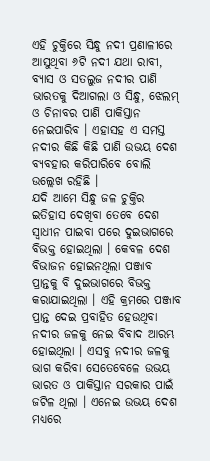ଏହି ଚୁକ୍ତିରେ ସିନ୍ଧୁ ନଦୀ ପ୍ରଣାଳୀରେ ଆସୁଥିବା ୬ଟି ନଦୀ ଯଥା ରାବୀ, ବ୍ୟାସ ଓ ସତଲୁଜ ନଦୀର ପାଣି ଭାରତକୁ ଦିଆଗଲା ଓ ସିନ୍ଧୁ, ଝେଲମ୍ ଓ ଚିନାବର ପାଣି ପାକିସ୍ତାନ ନେଇପାରିବ । ଏହାସହ ଏ ସମସ୍ତ ନଦୀର କିଛି କିଛି ପାଣି ଉଭୟ ଦେଶ ବ୍ୟବହାର କରିପାରିବେ ବୋଲି ଉଲ୍ଲେଖ ରହିଛି ।
ଯଦି ଆମେ ସିନ୍ଧୁ ଜଳ ଚୁକ୍ତିର ଇତିହାସ ଦେଖିବା ତେବେ ଦେଶ ସ୍ୱାଧୀନ ପାଇବା ପରେ ଦୁଇଭାଗରେ ବିଭକ୍ତ ହୋଇଥିଲା । କେବଳ ଦେଶ ବିଭାଜନ ହୋଇନଥିଲା ପଞ୍ଜାବ ପ୍ରାନ୍ତକୁ ବି ଦୁଇଭାଗରେ ବିଭକ୍ତ କରାଯାଇଥିଲା । ଏହି କ୍ରମରେ ପଞ୍ଜାବ ପ୍ରାନ୍ତ ଦେଇ ପ୍ରବାହିତ ହେଉଥିବା ନଦୀର ଜଳକୁ ନେଇ ବିବାଦ ଆରମ୍ଭ ହୋଇଥିଲା । ଏସବୁ ନଦୀର ଜଳକୁ ଭାଗ କରିବା ସେତେବେଳେ ଉଭୟ ଭାରତ ଓ ପାକିସ୍ତାନ ସରକାର ପାଇଁ ଜଟିଳ ଥିଲା । ଏନେଇ ଉଭୟ ଦେଶ ମଧ୍ୟରେ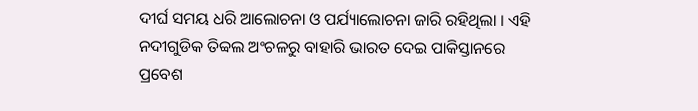ଦୀର୍ଘ ସମୟ ଧରି ଆଲୋଚନା ଓ ପର୍ଯ୍ୟାଲୋଚନା ଜାରି ରହିଥିଲା । ଏହି ନଦୀଗୁଡିକ ତିବ୍ୱଲ ଅଂଚଳରୁ ବାହାରି ଭାରତ ଦେଇ ପାକିସ୍ତାନରେ ପ୍ରବେଶ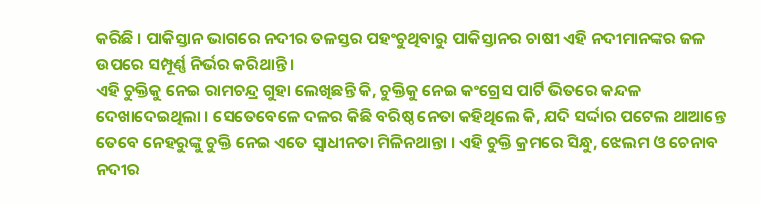କରିଛି । ପାକିସ୍ତାନ ଭାଗରେ ନଦୀର ତଳସ୍ତର ପହଂଚୁଥିବାରୁ ପାକିସ୍ତାନର ଚାଷୀ ଏହି ନଦୀମାନଙ୍କର ଜଳ ଉପରେ ସମ୍ପୂର୍ଣ୍ଣ ନିର୍ଭର କରିଥାନ୍ତି ।
ଏହି ଚୁକ୍ତିକୁ ନେଇ ରାମଚନ୍ଦ୍ର ଗୁହା ଲେଖିଛନ୍ତି କି, ଚୁକ୍ତିକୁ ନେଇ କଂଗ୍ରେସ ପାର୍ଟି ଭିତରେ କନ୍ଦଳ ଦେଖାଦେଇଥିଲା । ସେତେବେଳେ ଦଳର କିଛି ବରିଷ୍ଠ ନେତା କହିଥିଲେ କି, ଯଦି ସର୍ଦ୍ଦାର ପଟେଲ ଥାଆନ୍ତେ ତେବେ ନେହରୁଙ୍କୁ ଚୁକ୍ତି ନେଇ ଏତେ ସ୍ୱାଧୀନତା ମିଳିନଥାନ୍ତା । ଏହି ଚୁକ୍ତି କ୍ରମରେ ସିନ୍ଧୁ, ଝେଲମ ଓ ଚେନାବ ନଦୀର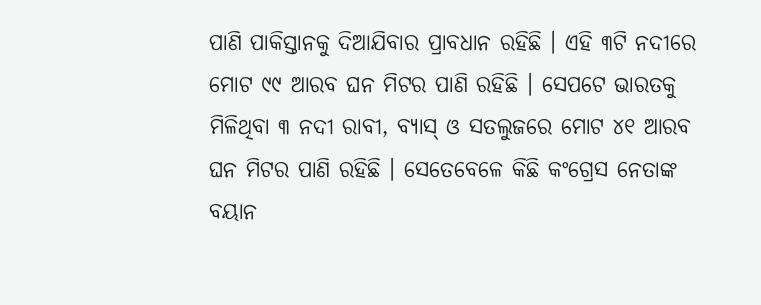ପାଣି ପାକିସ୍ତାନକୁ ଦିଆଯିବାର ପ୍ରାବଧାନ ରହିଛି । ଏହି ୩ଟି ନଦୀରେ ମୋଟ ୯୯ ଆରବ ଘନ ମିଟର ପାଣି ରହିଛି । ସେପଟେ ଭାରତକୁ ମିଳିଥିବା ୩ ନଦୀ ରାବୀ, ବ୍ୟାସ୍ ଓ ସତଲୁଜରେ ମୋଟ ୪୧ ଆରବ ଘନ ମିଟର ପାଣି ରହିଛି । ସେତେବେଳେ କିଛି କଂଗ୍ରେସ ନେତାଙ୍କ ବୟାନ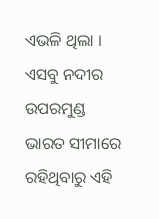ଏଭଳି ଥିଲା । ଏସବୁ ନଦୀର ଉପରମୁଣ୍ଡ ଭାରତ ସୀମାରେ ରହିଥିବାରୁ ଏହି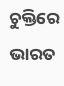ଚୁକ୍ତିରେ ଭାରତ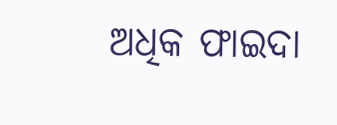ଅଧିକ ଫାଇଦା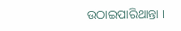ଉଠାଇପାରିଥାନ୍ତା ।